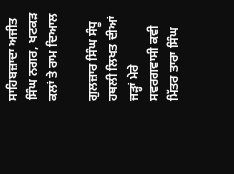ਸਾਹਿਬਜ਼ਾਦਾ ਅਜੀਤ ਸਿੰਘ ਨਗਰ, ਖਟਕੜ ਕਲਾਂ ਤੇ ਰਾਮ ਦਿਆਲ

ਗੁਲਜ਼ਾਰ ਸਿੰਘ ਸੰਧੂ
ਹਥਲੀ ਲਿਖਤ ਦੀਆਂ ਜੜ੍ਹਾਂ ਮੇਰੇ ਸਵਰਗਵਾਸੀ ਕਵੀ ਮਿੱਤਰ ਤਾਰਾ ਸਿੰਘ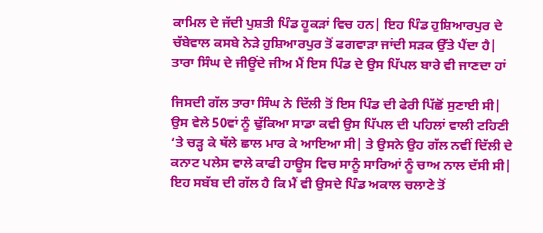ਕਾਮਿਲ ਦੇ ਜੱਦੀ ਪੁਸ਼ਤੀ ਪਿੰਡ ਹੂਕੜਾਂ ਵਿਚ ਹਨ| ਇਹ ਪਿੰਡ ਹੁਸ਼ਿਆਰਪੁਰ ਦੇ ਚੱਬੇਵਾਲ ਕਸਬੇ ਨੇੜੇ ਹੁਸ਼ਿਆਰਪੁਰ ਤੋਂ ਫਗਵਾੜਾ ਜਾਂਦੀ ਸੜਕ ਉੱਤੇ ਪੈਂਦਾ ਹੈ| ਤਾਰਾ ਸਿੰਘ ਦੇ ਜੀਊਂਦੇ ਜੀਅ ਮੈਂ ਇਸ ਪਿੰਡ ਦੇ ਉਸ ਪਿੱਪਲ ਬਾਰੇ ਵੀ ਜਾਣਦਾ ਹਾਂ

ਜਿਸਦੀ ਗੱਲ ਤਾਰਾ ਸਿੰਘ ਨੇ ਦਿੱਲੀ ਤੋਂ ਇਸ ਪਿੰਡ ਦੀ ਫੇਰੀ ਪਿੱਛੋਂ ਸੁਣਾਈ ਸੀ| ਉਸ ਵੇਲੇ 50ਵਾਂ ਨੂੰ ਢੁੱਕਿਆ ਸਾਡਾ ਕਵੀ ਉਸ ਪਿੱਪਲ ਦੀ ਪਹਿਲਾਂ ਵਾਲੀ ਟਹਿਣੀ ‘ਤੇ ਚੜ੍ਹ ਕੇ ਥੱਲੇ ਛਾਲ ਮਾਰ ਕੇ ਆਇਆ ਸੀ| ਤੇ ਉਸਨੇ ਉਹ ਗੱਲ ਨਵੀਂ ਦਿੱਲੀ ਦੇ ਕਨਾਟ ਪਲੇਸ ਵਾਲੇ ਕਾਫੀ ਹਾਊਸ ਵਿਚ ਸਾਨੂੰ ਸਾਰਿਆਂ ਨੂੰ ਚਾਅ ਨਾਲ ਦੱਸੀ ਸੀ|
ਇਹ ਸਬੱਬ ਦੀ ਗੱਲ ਹੈ ਕਿ ਮੈਂ ਵੀ ਉਸਦੇ ਪਿੰਡ ਅਕਾਲ ਚਲਾਣੇ ਤੋਂ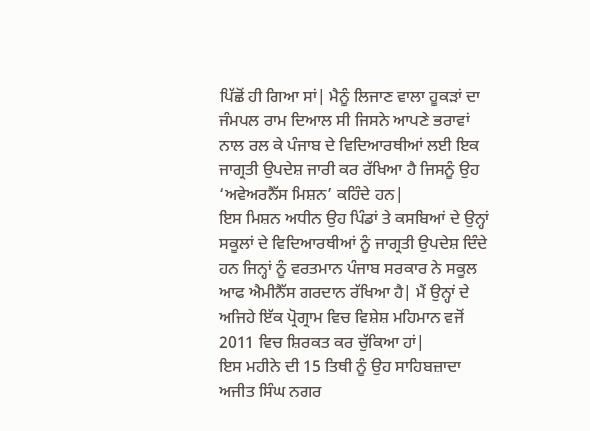ਪਿੱਛੋਂ ਹੀ ਗਿਆ ਸਾਂ| ਮੈਨੂੰ ਲਿਜਾਣ ਵਾਲਾ ਹੂਕੜਾਂ ਦਾ ਜੰਮਪਲ ਰਾਮ ਦਿਆਲ ਸੀ ਜਿਸਨੇ ਆਪਣੇ ਭਰਾਵਾਂ ਨਾਲ ਰਲ ਕੇ ਪੰਜਾਬ ਦੇ ਵਿਦਿਆਰਥੀਆਂ ਲਈ ਇਕ ਜਾਗ੍ਰਤੀ ਉਪਦੇਸ਼ ਜਾਰੀ ਕਰ ਰੱਖਿਆ ਹੈ ਜਿਸਨੂੰ ਉਹ ‘ਅਵੇਅਰਨੈੱਸ ਮਿਸ਼ਨ’ ਕਹਿੰਦੇ ਹਨ|
ਇਸ ਮਿਸ਼ਨ ਅਧੀਨ ਉਹ ਪਿੰਡਾਂ ਤੇ ਕਸਬਿਆਂ ਦੇ ਉਨ੍ਹਾਂ ਸਕੂਲਾਂ ਦੇ ਵਿਦਿਆਰਥੀਆਂ ਨੂੰ ਜਾਗ੍ਰਤੀ ਉਪਦੇਸ਼ ਦਿੰਦੇ ਹਨ ਜਿਨ੍ਹਾਂ ਨੂੰ ਵਰਤਮਾਨ ਪੰਜਾਬ ਸਰਕਾਰ ਨੇ ਸਕੂਲ ਆਫ ਐਮੀਨੈੱਸ ਗਰਦਾਨ ਰੱਖਿਆ ਹੈ| ਮੈਂ ਉਨ੍ਹਾਂ ਦੇ ਅਜਿਹੇ ਇੱਕ ਪ੍ਰੋਗ੍ਰਾਮ ਵਿਚ ਵਿਸ਼ੇਸ਼ ਮਹਿਮਾਨ ਵਜੋਂ 2011 ਵਿਚ ਸ਼ਿਰਕਤ ਕਰ ਚੁੱਕਿਆ ਹਾਂ|
ਇਸ ਮਹੀਨੇ ਦੀ 15 ਤਿਥੀ ਨੂੰ ਉਹ ਸਾਹਿਬਜ਼ਾਦਾ ਅਜੀਤ ਸਿੰਘ ਨਗਰ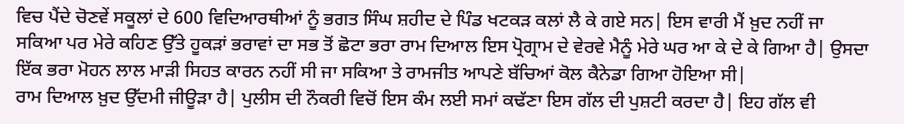ਵਿਚ ਪੈਂਦੇ ਚੋਣਵੇਂ ਸਕੂਲਾਂ ਦੇ 600 ਵਿਦਿਆਰਥੀਆਂ ਨੂੰ ਭਗਤ ਸਿੰਘ ਸ਼ਹੀਦ ਦੇ ਪਿੰਡ ਖਟਕੜ ਕਲਾਂ ਲੈ ਕੇ ਗਏ ਸਨ| ਇਸ ਵਾਰੀ ਮੈਂ ਖ਼ੁਦ ਨਹੀਂ ਜਾ ਸਕਿਆ ਪਰ ਮੇਰੇ ਕਹਿਣ ਉੱਤੇ ਹੂਕੜਾਂ ਭਰਾਵਾਂ ਦਾ ਸਭ ਤੋਂ ਛੋਟਾ ਭਰਾ ਰਾਮ ਦਿਆਲ ਇਸ ਪ੍ਰੋਗ੍ਰਾਮ ਦੇ ਵੇਰਵੇ ਮੈਨੂੰ ਮੇਰੇ ਘਰ ਆ ਕੇ ਦੇ ਕੇ ਗਿਆ ਹੈ| ਉਸਦਾ ਇੱਕ ਭਰਾ ਮੋਹਨ ਲਾਲ ਮਾੜੀ ਸਿਹਤ ਕਾਰਨ ਨਹੀਂ ਸੀ ਜਾ ਸਕਿਆ ਤੇ ਰਾਮਜੀਤ ਆਪਣੇ ਬੱਚਿਆਂ ਕੋਲ ਕੈਨੇਡਾ ਗਿਆ ਹੋਇਆ ਸੀ|
ਰਾਮ ਦਿਆਲ ਖ਼ੁਦ ਉੱਦਮੀ ਜੀਊੜਾ ਹੈ| ਪੁਲੀਸ ਦੀ ਨੌਕਰੀ ਵਿਚੋਂ ਇਸ ਕੰਮ ਲਈ ਸਮਾਂ ਕਢੱਣਾ ਇਸ ਗੱਲ ਦੀ ਪੁਸ਼ਟੀ ਕਰਦਾ ਹੈ| ਇਹ ਗੱਲ ਵੀ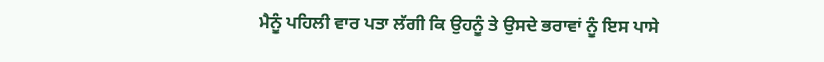ਮੈਨੂੰ ਪਹਿਲੀ ਵਾਰ ਪਤਾ ਲੱਗੀ ਕਿ ਉਹਨੂੰ ਤੇ ਉਸਦੇ ਭਰਾਵਾਂ ਨੂੰ ਇਸ ਪਾਸੇ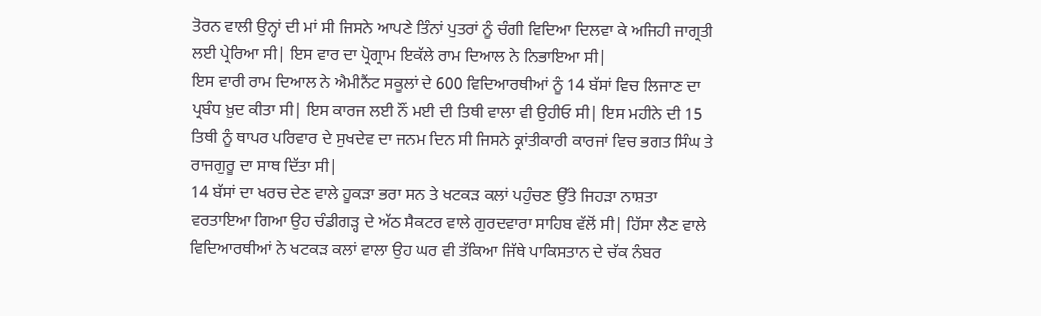ਤੋਰਨ ਵਾਲੀ ਉਨ੍ਹਾਂ ਦੀ ਮਾਂ ਸੀ ਜਿਸਨੇ ਆਪਣੇ ਤਿੰਨਾਂ ਪੁਤਰਾਂ ਨੂੰ ਚੰਗੀ ਵਿਦਿਆ ਦਿਲਵਾ ਕੇ ਅਜਿਹੀ ਜਾਗ੍ਰਤੀ ਲਈ ਪ੍ਰੇਰਿਆ ਸੀ| ਇਸ ਵਾਰ ਦਾ ਪ੍ਰੋਗ੍ਰਾਮ ਇਕੱਲੇ ਰਾਮ ਦਿਆਲ ਨੇ ਨਿਭਾਇਆ ਸੀ|
ਇਸ ਵਾਰੀ ਰਾਮ ਦਿਆਲ ਨੇ ਐਮੀਨੈਂਟ ਸਕੂਲਾਂ ਦੇ 600 ਵਿਦਿਆਰਥੀਆਂ ਨੂੰ 14 ਬੱਸਾਂ ਵਿਚ ਲਿਜਾਣ ਦਾ ਪ੍ਰਬੰਧ ਖ਼ੁਦ ਕੀਤਾ ਸੀ| ਇਸ ਕਾਰਜ ਲਈ ਨੌਂ ਮਈ ਦੀ ਤਿਥੀ ਵਾਲਾ ਵੀ ਉਹੀਓ ਸੀ| ਇਸ ਮਹੀਨੇ ਦੀ 15 ਤਿਥੀ ਨੂੰ ਥਾਪਰ ਪਰਿਵਾਰ ਦੇ ਸੁਖਦੇਵ ਦਾ ਜਨਮ ਦਿਨ ਸੀ ਜਿਸਨੇ ਕ੍ਰਾਂਤੀਕਾਰੀ ਕਾਰਜਾਂ ਵਿਚ ਭਗਤ ਸਿੰਘ ਤੇ ਰਾਜਗੁਰੂ ਦਾ ਸਾਥ ਦਿੱਤਾ ਸੀ|
14 ਬੱਸਾਂ ਦਾ ਖਰਚ ਦੇਣ ਵਾਲੇ ਹੂਕੜਾ ਭਰਾ ਸਨ ਤੇ ਖਟਕੜ ਕਲਾਂ ਪਹੁੰਚਣ ਉੱਤੇ ਜਿਹੜਾ ਨਾਸ਼ਤਾ ਵਰਤਾਇਆ ਗਿਆ ਉਹ ਚੰਡੀਗੜ੍ਹ ਦੇ ਅੱਠ ਸੈਕਟਰ ਵਾਲੇ ਗੁਰਦਵਾਰਾ ਸਾਹਿਬ ਵੱਲੋਂ ਸੀ| ਹਿੱਸਾ ਲੈਣ ਵਾਲੇ ਵਿਦਿਆਰਥੀਆਂ ਨੇ ਖਟਕੜ ਕਲਾਂ ਵਾਲਾ ਉਹ ਘਰ ਵੀ ਤੱਕਿਆ ਜਿੱਥੇ ਪਾਕਿਸਤਾਨ ਦੇ ਚੱਕ ਨੰਬਰ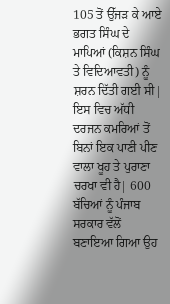105 ਤੋਂ ਉੱਜੜ ਕੇ ਆਏ ਭਗਤ ਸਿੰਘ ਦੇ ਮਾਪਿਆਂ (ਕਿਸ਼ਨ ਸਿੰਘ ਤੇ ਵਿਦਿਆਵਤੀ) ਨੂੰ ਸ਼ਰਨ ਦਿੱਤੀ ਗਈ ਸੀ| ਇਸ ਵਿਚ ਅੱਧੀ ਦਰਜਨ ਕਮਰਿਆਂ ਤੋਂ ਬਿਨਾਂ ਇਕ ਪਾਣੀ ਪੀਣ ਵਾਲਾ ਖੂਹ ਤੇ ਪੁਰਾਣਾ ਚਰਖਾ ਵੀ ਹੈ| 600 ਬੱਚਿਆਂ ਨੂੰ ਪੰਜਾਬ ਸਰਕਾਰ ਵੱਲੋਂ ਬਣਾਇਆ ਗਿਆ ਉਹ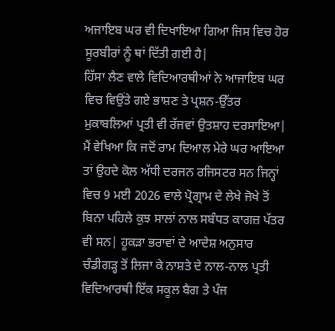ਅਜਾਇਬ ਘਰ ਵੀ ਦਿਖਾਇਆ ਗਿਆ ਜਿਸ ਵਿਚ ਹੋਰ ਸੂਰਬੀਰਾਂ ਨੂੰ ਥਾਂ ਦਿੱਤੀ ਗਈ ਹੈ|
ਹਿੱਸਾ ਲੈਣ ਵਾਲੇ ਵਿਦਿਆਰਥੀਆਂ ਨੇ ਆਜਾਇਬ ਘਰ ਵਿਚ ਵਿਉਂਤੇ ਗਏ ਭਾਸ਼ਣ ਤੇ ਪ੍ਰਸ਼ਨ-ਉੱਤਰ ਮੁਕਾਬਲਿਆਂ ਪ੍ਰਤੀ ਵੀ ਰੱਜਵਾਂ ਉਤਸ਼ਾਹ ਦਰਸਾਇਆ| ਮੈਂ ਵੇਖਿਆ ਕਿ ਜਦੋਂ ਰਾਮ ਦਿਆਲ ਮੇਰੇ ਘਰ ਆਇਆ ਤਾਂ ਉਹਦੇ ਕੋਲ ਅੱਧੀ ਦਰਜਨ ਰਜਿਸਟਰ ਸਨ ਜਿਨ੍ਹਾਂ ਵਿਚ 9 ਮਈ 2026 ਵਾਲੇ ਪ੍ਰੋਗ੍ਰਾਮ ਦੇ ਲੇਖੇ ਜੋਖੇ ਤੋਂ ਬਿਨਾ ਪਹਿਲੇ ਕੁਝ ਸਾਲਾਂ ਨਾਲ ਸਬੰਧਤ ਕਾਗਜ਼ ਪੱਤਰ ਵੀ ਸਨ| ਹੂਕੜਾ ਭਰਾਵਾਂ ਦੇ ਆਦੇਸ਼ ਅਨੁਸਾਰ ਚੰਡੀਗੜ੍ਹ ਤੋਂ ਲਿਜਾ ਕੇ ਨਾਸ਼ਤੇ ਦੇ ਨਾਲ-ਨਾਲ ਪ੍ਰਤੀ ਵਿਦਿਆਰਥੀ ਇੱਕ ਸਕੂਲ ਬੈਗ ਤੇ ਪੰਜ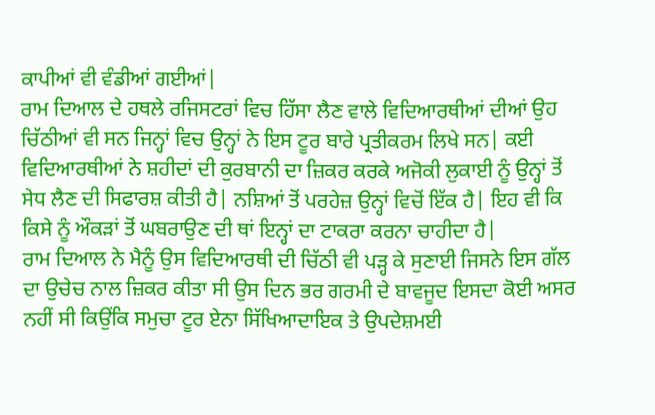ਕਾਪੀਆਂ ਵੀ ਵੰਡੀਆਂ ਗਈਆਂ|
ਰਾਮ ਦਿਆਲ ਦੇ ਹਥਲੇ ਰਜਿਸਟਰਾਂ ਵਿਚ ਹਿੱਸਾ ਲੈਣ ਵਾਲੇ ਵਿਦਿਆਰਥੀਆਂ ਦੀਆਂ ਉਹ ਚਿੱਠੀਆਂ ਵੀ ਸਨ ਜਿਨ੍ਹਾਂ ਵਿਚ ਉਨ੍ਹਾਂ ਨੇ ਇਸ ਟੂਰ ਬਾਰੇ ਪ੍ਰਤੀਕਰਮ ਲਿਖੇ ਸਨ| ਕਈ ਵਿਦਿਆਰਥੀਆਂ ਨੇ ਸ਼ਹੀਦਾਂ ਦੀ ਕੁਰਬਾਨੀ ਦਾ ਜ਼ਿਕਰ ਕਰਕੇ ਅਜੋਕੀ ਲੁਕਾਈ ਨੂੰ ਉਨ੍ਹਾਂ ਤੋਂ ਸੇਧ ਲੈਣ ਦੀ ਸਿਫਾਰਸ਼ ਕੀਤੀ ਹੈ| ਨਸ਼ਿਆਂ ਤੋਂ ਪਰਹੇਜ਼ ਉਨ੍ਹਾਂ ਵਿਚੋਂ ਇੱਕ ਹੈ| ਇਹ ਵੀ ਕਿ ਕਿਸੇ ਨੂੰ ਔਕੜਾਂ ਤੋਂ ਘਬਰਾਉਣ ਦੀ ਥਾਂ ਇਨ੍ਹਾਂ ਦਾ ਟਾਕਰਾ ਕਰਨਾ ਚਾਹੀਦਾ ਹੈ|
ਰਾਮ ਦਿਆਲ ਨੇ ਮੈਨੂੰ ਉਸ ਵਿਦਿਆਰਥੀ ਦੀ ਚਿੱਠੀ ਵੀ ਪੜ੍ਹ ਕੇ ਸੁਣਾਈ ਜਿਸਨੇ ਇਸ ਗੱਲ ਦਾ ਉਚੇਚ ਨਾਲ ਜ਼ਿਕਰ ਕੀਤਾ ਸੀ ਉਸ ਦਿਨ ਭਰ ਗਰਮੀ ਦੇ ਬਾਵਜੂਦ ਇਸਦਾ ਕੋਈ ਅਸਰ ਨਹੀਂ ਸੀ ਕਿਉਂਕਿ ਸਮੁਚਾ ਟੂਰ ਏਨਾ ਸਿੱਖਿਆਦਾਇਕ ਤੇ ਉਪਦੇਸ਼ਮਈ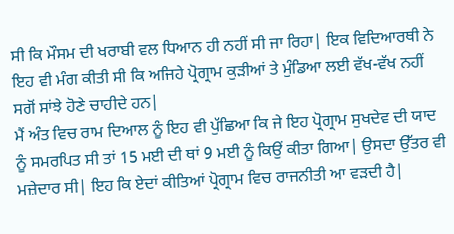ਸੀ ਕਿ ਮੌਸਮ ਦੀ ਖਰਾਬੀ ਵਲ ਧਿਆਨ ਹੀ ਨਹੀਂ ਸੀ ਜਾ ਰਿਹਾ| ਇਕ ਵਿਦਿਆਰਥੀ ਨੇ ਇਹ ਵੀ ਮੰਗ ਕੀਤੀ ਸੀ ਕਿ ਅਜਿਹੇ ਪ੍ਰੋਗ੍ਰਾਮ ਕੁੜੀਆਂ ਤੇ ਮੁੰਡਿਆ ਲਈ ਵੱਖ-ਵੱਖ ਨਹੀਂ ਸਗੋਂ ਸਾਂਝੇ ਹੋਣੇ ਚਾਹੀਦੇ ਹਨ|
ਮੈਂ ਅੰਤ ਵਿਚ ਰਾਮ ਦਿਆਲ ਨੂੰ ਇਹ ਵੀ ਪੁੱਛਿਆ ਕਿ ਜੇ ਇਹ ਪ੍ਰੋਗ੍ਰਾਮ ਸੁਖਦੇਵ ਦੀ ਯਾਦ ਨੂੰ ਸਮਰਪਿਤ ਸੀ ਤਾਂ 15 ਮਈ ਦੀ ਥਾਂ 9 ਮਈ ਨੂੰ ਕਿਉਂ ਕੀਤਾ ਗਿਆ| ਉਸਦਾ ਉੱਤਰ ਵੀ ਮਜ਼ੇਦਾਰ ਸੀ| ਇਹ ਕਿ ਏਦਾਂ ਕੀਤਿਆਂ ਪ੍ਰੋਗ੍ਰਾਮ ਵਿਚ ਰਾਜਨੀਤੀ ਆ ਵੜਦੀ ਹੈ|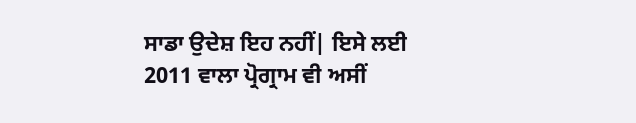ਸਾਡਾ ਉਦੇਸ਼ ਇਹ ਨਹੀਂ| ਇਸੇ ਲਈ 2011 ਵਾਲਾ ਪ੍ਰੋਗ੍ਰਾਮ ਵੀ ਅਸੀਂ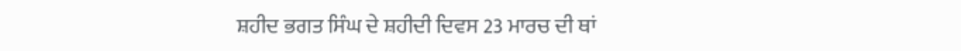ਸ਼ਹੀਦ ਭਗਤ ਸਿੰਘ ਦੇ ਸ਼ਹੀਦੀ ਦਿਵਸ 23 ਮਾਰਚ ਦੀ ਥਾਂ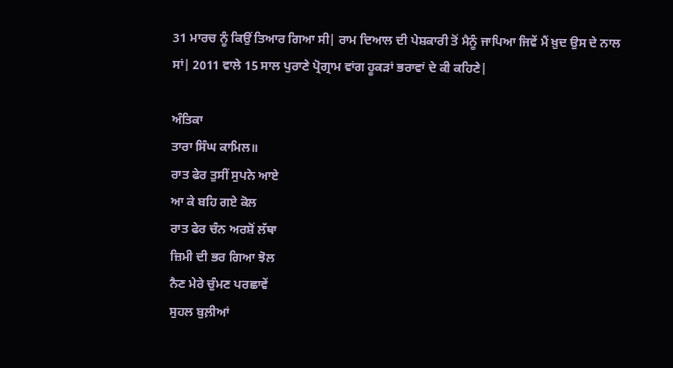31 ਮਾਰਚ ਨੂੰ ਕਿਉਂ ਤਿਆਰ ਗਿਆ ਸੀ| ਰਾਮ ਦਿਆਲ ਦੀ ਪੇਸ਼ਕਾਰੀ ਤੋਂ ਮੈਨੂੰ ਜਾਪਿਆ ਜਿਵੇਂ ਮੈਂ ਖ਼ੁਦ ਉਸ ਦੇ ਨਾਲ ਸਾਂ| 2011 ਵਾਲੇ 15 ਸਾਲ ਪੁਰਾਣੇ ਪ੍ਰੋਗ੍ਰਾਮ ਵਾਂਗ ਹੂਕੜਾਂ ਭਰਾਵਾਂ ਦੇ ਕੀ ਕਹਿਣੇ|

ਅੰਤਿਕਾ
ਤਾਰਾ ਸਿੰਘ ਕਾਮਿਲ॥
ਰਾਤ ਫੇਰ ਤੁਸੀਂ ਸੁਪਨੇ ਆਏ
ਆ ਕੇ ਬਹਿ ਗਏ ਕੋਲ
ਰਾਤ ਫੇਰ ਚੰਨ ਅਰਸ਼ੋਂ ਲੱਥਾ
ਜ਼ਿਮੀ ਦੀ ਭਰ ਗਿਆ ਝੋਲ
ਨੈਣ ਮੇਰੇ ਚੁੰਮਣ ਪਰਛਾਵੇਂ
ਸੁਹਲ ਬੁਲ਼ੀਆਂ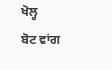ਖੋਲ੍ਹ
ਬੋਟ ਵਾਂਗ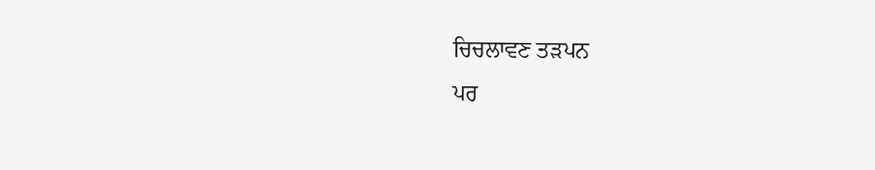ਚਿਚਲਾਵਣ ਤੜਪਨ
ਪਰ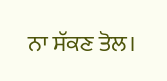ਨਾ ਸੱਕਣ ਤੋਲ।